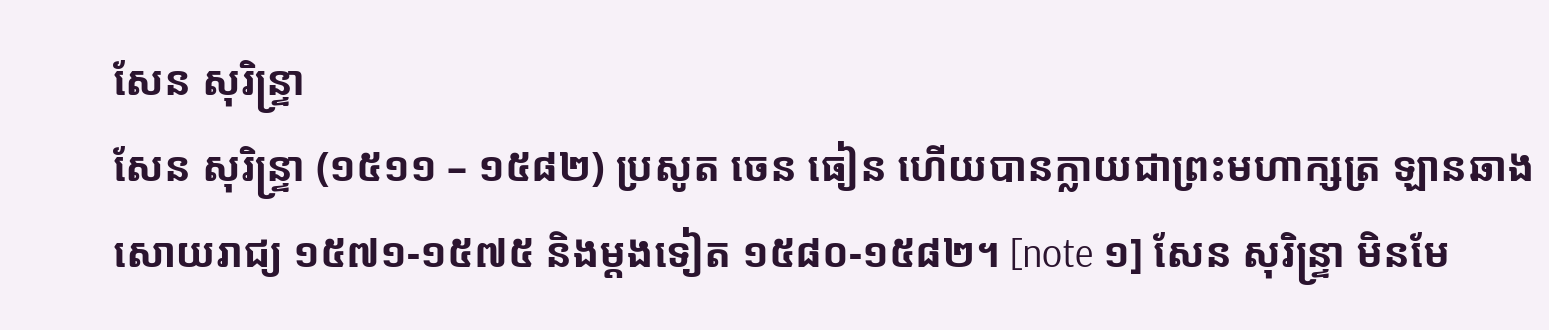សែន សុរិន្ទ្រា
សែន សុរិន្ទ្រា (១៥១១ – ១៥៨២) ប្រសូត ចេន ធៀន ហើយបានក្លាយជាព្រះមហាក្សត្រ ឡានឆាង សោយរាជ្យ ១៥៧១-១៥៧៥ និងម្តងទៀត ១៥៨០-១៥៨២។ [note ១] សែន សុរិន្ទ្រា មិនមែ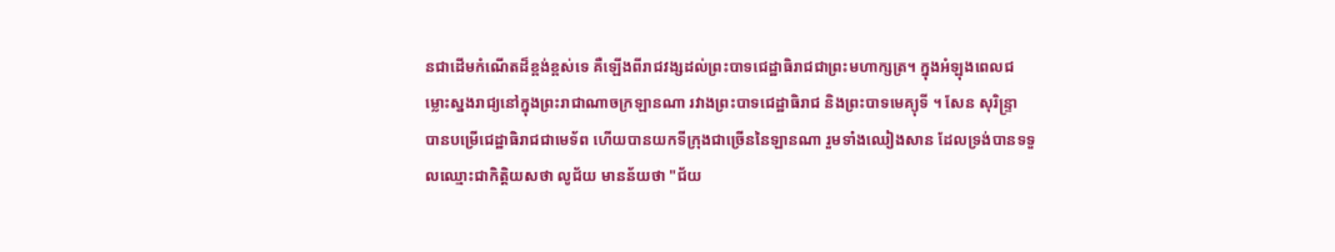នជាដើមកំណើតដ៏ខ្ពង់ខ្ពស់ទេ គឺឡើងពីរាជវង្សដល់ព្រះបាទជេដ្ឋាធិរាជជាព្រះមហាក្សត្រ។ ក្នុងអំឡុងពេលជម្លោះស្នងរាជ្យនៅក្នុងព្រះរាជាណាចក្រឡានណា រវាងព្រះបាទជេដ្ឋាធិរាជ និងព្រះបាទមេគ្យុទី ។ សែន សុរិន្ទ្រា បានបម្រើជេដ្ឋាធិរាជជាមេទ័ព ហើយបានយកទីក្រុងជាច្រើននៃឡានណា រួមទាំងឈៀងសាន ដែលទ្រង់បានទទួលឈ្មោះជាកិត្តិយសថា លូជ័យ មានន័យថា "ជ័យ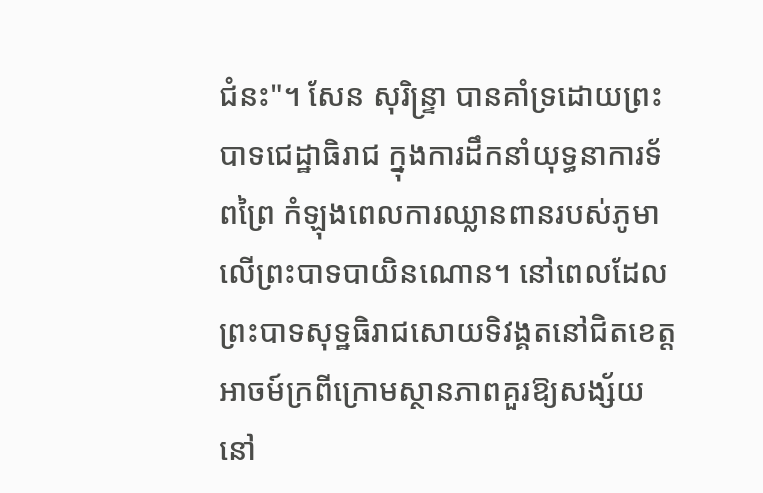ជំនះ"។ សែន សុរិន្ទ្រា បានគាំទ្រដោយព្រះបាទជេដ្ឋាធិរាជ ក្នុងការដឹកនាំយុទ្ធនាការទ័ពព្រៃ កំឡុងពេលការឈ្លានពានរបស់ភូមាលើព្រះបាទបាយិនណោន។ នៅពេលដែលព្រះបាទសុទ្ឋធិរាជសោយទិវង្គតនៅជិតខេត្តអាចម៍ក្រពីក្រោមស្ថានភាពគួរឱ្យសង្ស័យនៅ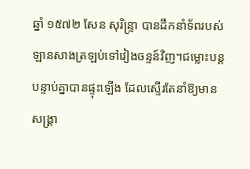ឆ្នាំ ១៥៧២ សែន សុរិន្ទ្រា បានដឹកនាំទ័ពរបស់ឡានសាងត្រឡប់ទៅវៀងចន្ទន៍វិញ។ជម្លោះបន្តបន្ទាប់គ្នាបានផ្ទុះឡើង ដែលស្ទើរតែនាំឱ្យមានសង្គ្រា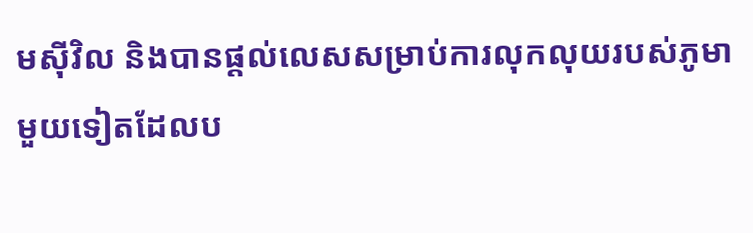មស៊ីវិល និងបានផ្តល់លេសសម្រាប់ការលុកលុយរបស់ភូមាមួយទៀតដែលប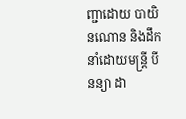ញ្ជាដោយ បាយិនណោន និងដឹកនាំដោយមន្ត្រី បីនន្យា ដា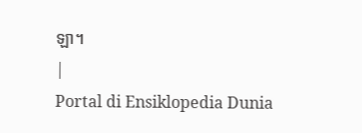ឡា។
|
Portal di Ensiklopedia Dunia